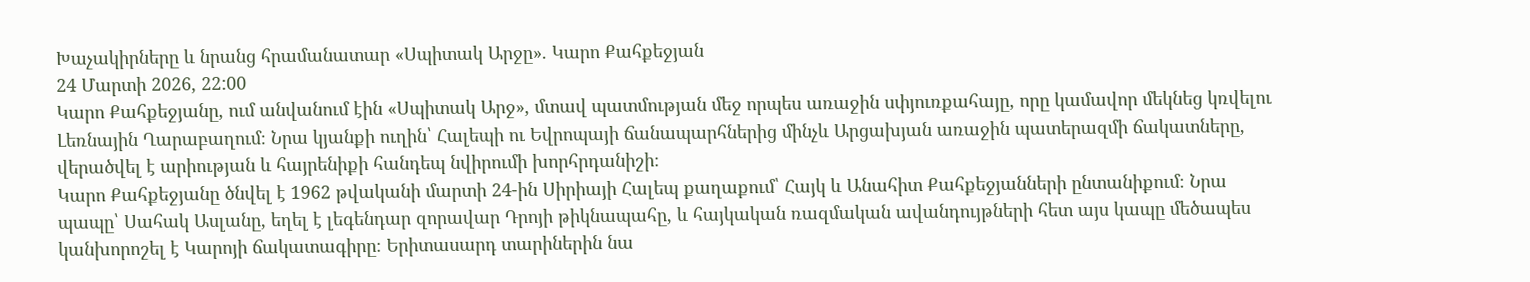Խաչակիրները և նրանց հրամանատար «Սպիտակ Արջը». Կարո Քահքեջյան
24 Մարտի 2026, 22:00
Կարո Քահքեջյանը, ում անվանում էին «Սպիտակ Արջ», մտավ պատմության մեջ որպես առաջին սփյուռքահայը, որը կամավոր մեկնեց կռվելու Լեռնային Ղարաբաղում։ Նրա կյանքի ուղին՝ Հալեպի ու Եվրոպայի ճանապարհներից մինչև Արցախյան առաջին պատերազմի ճակատները, վերածվել է արիության և հայրենիքի հանդեպ նվիրումի խորհրդանիշի։
Կարո Քահքեջյանը ծնվել է 1962 թվականի մարտի 24-ին Սիրիայի Հալեպ քաղաքում՝ Հայկ և Անահիտ Քահքեջյանների ընտանիքում։ Նրա պապը՝ Սահակ Ասլանը, եղել է լեգենդար զորավար Դրոյի թիկնապահը, և հայկական ռազմական ավանդույթների հետ այս կապը մեծապես կանխորոշել է Կարոյի ճակատագիրը։ Երիտասարդ տարիներին նա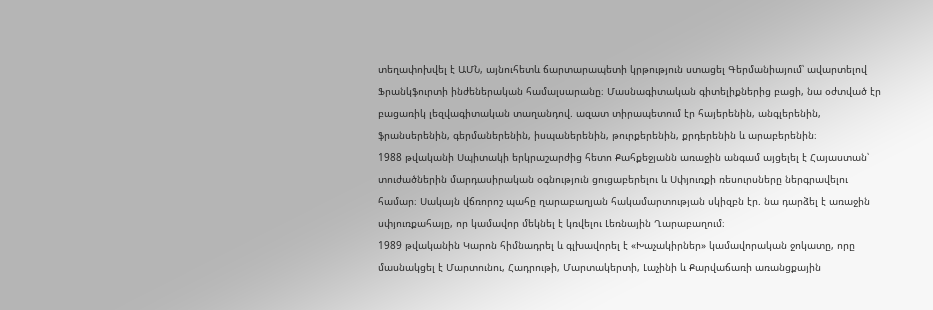տեղափոխվել է ԱՄՆ, այնուհետև ճարտարապետի կրթություն ստացել Գերմանիայում՝ ավարտելով Ֆրանկֆուրտի ինժեներական համալսարանը։ Մասնագիտական գիտելիքներից բացի, նա օժտված էր բացառիկ լեզվագիտական տաղանդով. ազատ տիրապետում էր հայերենին, անգլերենին, ֆրանսերենին, գերմաներենին, իսպաներենին, թուրքերենին, քրդերենին և արաբերենին։
1988 թվականի Սպիտակի երկրաշարժից հետո Քահքեջյանն առաջին անգամ այցելել է Հայաստան՝ տուժածներին մարդասիրական օգնություն ցուցաբերելու և Սփյուռքի ռեսուրսները ներգրավելու համար։ Սակայն վճռորոշ պահը ղարաբաղյան հակամարտության սկիզբն էր. նա դարձել է առաջին սփյուռքահայը, որ կամավոր մեկնել է կռվելու Լեռնային Ղարաբաղում։
1989 թվականին Կարոն հիմնադրել և գլխավորել է «Խաչակիրներ» կամավորական ջոկատը, որը մասնակցել է Մարտունու, Հադրութի, Մարտակերտի, Լաչինի և Քարվաճառի առանցքային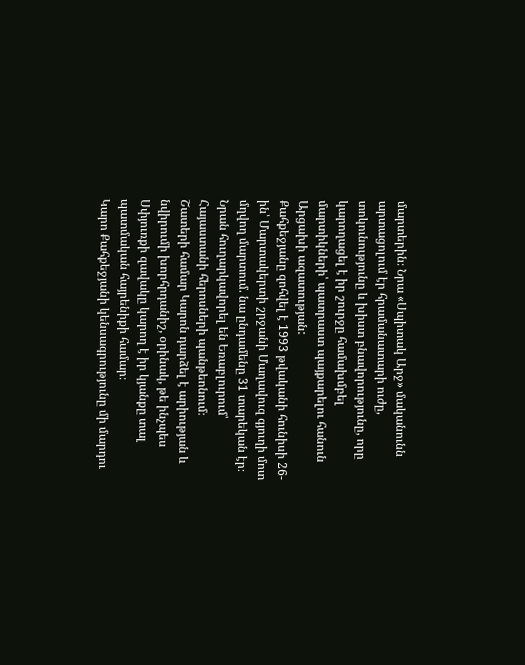մարտերին։ Նրա «Սպիտակ Արջ» մականունն արտացոլում էր հրամանատարի ուժը, տոկունությունը և խիստ բնավորությունը, որը կարողացել է իր շուրջը համախմբել մարտիկների՝ պատրաստ պայքարելու հանուն Արցախի ազատության:
Քահքեջյանը զոհվել է 1993 թվականի հունիսի 26-ին՝ Մարտակերտի շրջանի Մաղավուզ գյուղի մոտ մղվող մարտում. նա ընդամենը 31 տարեկան էր։ Նրան հուղարկավորել են Եռաբլուրում՝ Հայաստանի հերոսների պանթեոնում։
Շատերի համար Կարոն դարձել է արիության և նվիրումի խորհրդանիշ, օրինակ, թե ինչպես Սփյուռքի զավակը կարող է իր կյանքը տալ պատմական հայրենիքի համար։
Կարո Քահքեջյանի կենսագրությունը մի մարդու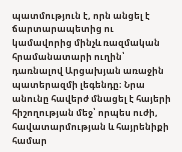պատմություն է, որն անցել է ճարտարապետից ու կամավորից մինչև ռազմական հրամանատարի ուղին՝ դառնալով Արցախյան առաջին պատերազմի լեգենդը։ Նրա անունը հավերժ մնացել է հայերի հիշողության մեջ՝ որպես ուժի, հավատարմության և հայրենիքի համար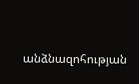անձնազոհության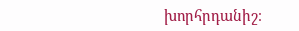խորհրդանիշ։